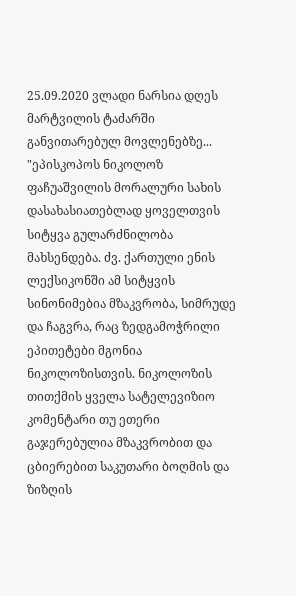25.09.2020 ვლადი ნარსია დღეს მარტვილის ტაძარში განვითარებულ მოვლენებზე...
"ეპისკოპოს ნიკოლოზ ფაჩუაშვილის მორალური სახის დასახასიათებლად ყოველთვის სიტყვა გულარძნილობა მახსენდება. ძვ. ქართული ენის ლექსიკონში ამ სიტყვის სინონიმებია მზაკვრობა, სიმრუდე და ჩაგვრა, რაც ზედგამოჭრილი ეპითეტები მგონია ნიკოლოზისთვის. ნიკოლოზის თითქმის ყველა სატელევიზიო კომენტარი თუ ეთერი გაჯერებულია მზაკვრობით და ცბიერებით საკუთარი ბოღმის და ზიზღის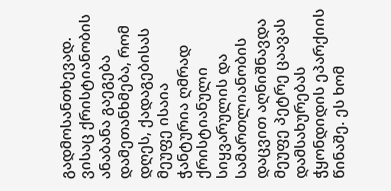გადმოსანთხევად.
ვისაც ქრისტიანობის ანაბანა გაეგება დამეთანხმება, რომ დღეს, ქადაგებისას მეუფე ისაია ჭანტურია ღმრად ქრისტიანული სიყვარულის და სამართლიანობის დაცვით აღნიშნავდა მეუფე პეტრე ცაავას დამსახურებას ჭყონდიდის ეპარქიის წინაშე. ეს ხომ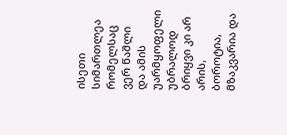ისეთი სიმართლეა რომელსაც ვერ წაშლი და ამის უარმყოფელი უბრალოდ ბრიყვი კი არ არის, ბოროტია, მზაკვარია და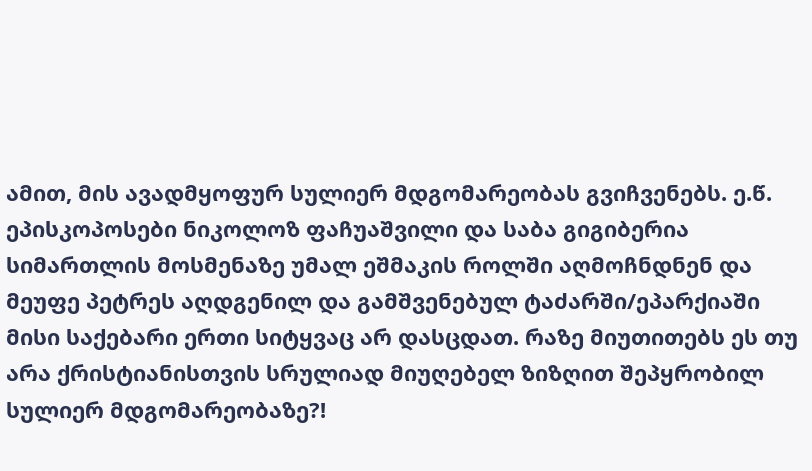ამით, მის ავადმყოფურ სულიერ მდგომარეობას გვიჩვენებს. ე.წ. ეპისკოპოსები ნიკოლოზ ფაჩუაშვილი და საბა გიგიბერია სიმართლის მოსმენაზე უმალ ეშმაკის როლში აღმოჩნდნენ და მეუფე პეტრეს აღდგენილ და გამშვენებულ ტაძარში/ეპარქიაში მისი საქებარი ერთი სიტყვაც არ დასცდათ. რაზე მიუთითებს ეს თუ არა ქრისტიანისთვის სრულიად მიუღებელ ზიზღით შეპყრობილ სულიერ მდგომარეობაზე?!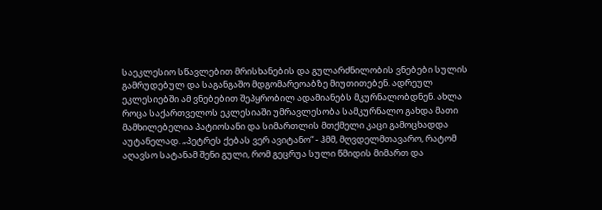საეკლესიო სწავლებით მრისხანების და გულარძნილობის ვნებები სულის გამრუდებულ და საგანგაშო მდგომარეოაბზე მიუთითებენ. ადრეულ ეკლესიებში ამ ვნებებით შეპყრობილ ადამიანებს მკურნალობდნენ. ახლა როცა საქართველოს ეკლესიაში უმრავლესობა სამკურნალო გახდა მათი მამხილებელია პატიოსანი და სიმართლის მთქმელი კაცი გამოცხადდა აუტანელად. „პეტრეს ქებას ვერ ავიტანო“ - ჰმმ, მღვდელმთავარო, რატომ აღავსო სატანამ შენი გული, რომ გეცრუა სული წმიდის მიმართ და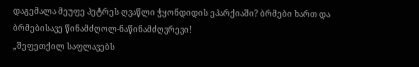დაგემალა მეუფე პეტრეს ღვაწლი ჭყონდიდის ეპარქიაში? ბრმები ხართ და ბრმებისავე წინამძღოლ-ნაწინამძღვრევი!
„შეფეთქილ საფლავებს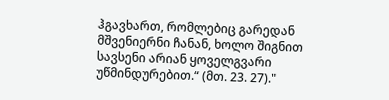ჰგავხართ, რომლებიც გარედან მშვენიერნი ჩანან, ხოლო შიგნით სავსენი არიან ყოველგვარი უწმინდურებით.“ (მთ. 23. 27)."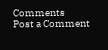Comments
Post a Comment